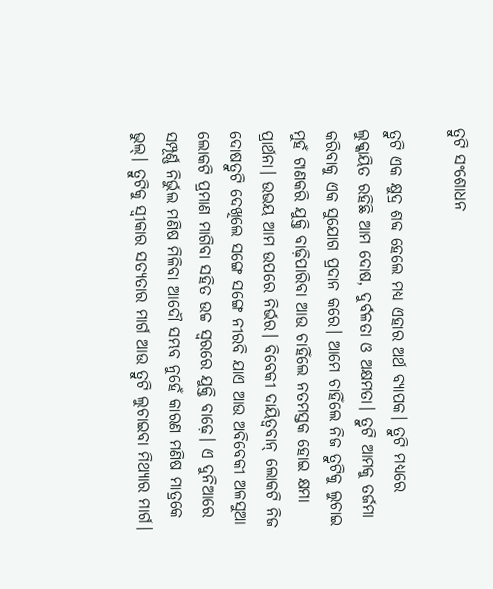ତ୍ରୁଟି ସଂଶୋଧନ

ତ୍ରୁଟି ଏକ କ୍ଷୁଦ୍ର ଶବ୍ଦ ହେଲେ ମଧ୍ୟ ଏହାର ଅର୍ଥ ବ୍ୟାପକ। ତ୍ରୁଟି ମଧ୍ୟରେ ଲୁକ୍କାୟିତ ରହିଛି ଆମ ଦୋଷ, ଦୁର୍ବଳତା ଓ ଅକ୍ଷମତା। ତ୍ରୁଟି ଆମକୁ ତର୍ଜମା କରିବାକୁ ଏକ ସୁଯୋଗ ପ୍ରଦାନ କରେ। ଆମେ ଚାହିଁଲେ ନିଜ ତ୍ରୁଟିକୁ ଲୁଚାଇ ମୁହଁ ଟାଣକରି ଯୁକ୍ତି ବାଢ଼ିପାରିବା ଆଉ ଚାହିଁଲେ ନତମସ୍ତକ ହୋଇ କ୍ଷମା ପ୍ରାର୍ଥନା। ଉଭୟ ଆମ ଉପରେ ନିର୍ଭର। ବିବେକୀ ଦାୟିତ୍ୱବାନ୍‌ ଲୋକଟି ନିଜ ଦୋଷତ୍ରୁଟି ଦେଖିଲେ ସଙ୍ଗେ ସଙ୍ଗେ ନୀରବି ଯାଏ ଆଉ ଅବିବେକୀ ଅଳସୁଆ ଲୋକଟି ପ୍ରମାଣ ମାଗିବା ସହିତ ଉଚ୍ଚ ସ୍ବରରେ ଯୁକ୍ତି ବାଢ଼େ। ଏ ଦୁନିଆରେ ସମ୍ପୂର୍ଣ୍ଣ ନିର୍ଭୁଲ ମଣିଷ ମିଳିବା ଆଦୌ ସମ୍ଭବ ନୁହେଁ କାରଣ ମଣିଷ ମାତ୍ରକେ ଭୁଲ୍‌। ତ୍ରୁଟିକୁ ସ୍ବୀକାର ସତ୍ୟତାର ମାର୍ଗ ଆଉ ତ୍ରୁଟି ଲୁଚାଇବା ମିଥ୍ୟାର ମାର୍ଗ।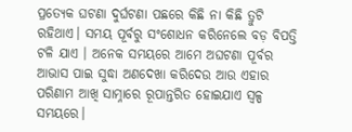ପ୍ରତ୍ୟେକ ଘଟଣା ଦୁର୍ଘଟଣା ପଛରେ କିଛି ନା କିଛି ତ୍ରୁଟି ରହିଥାଏ। ସମୟ ପୂର୍ବରୁ ସଂଶୋଧନ କରିନେଲେ ବଡ଼ ବିପତ୍ତି ଟଳି ଯାଏ । ଅନେକ ସମୟରେ ଆମେ ଅଘଟଣା ପୂର୍ବର ଆଭାସ ପାଇ ସୁଦ୍ଧା ଅଣଦେଖା କରିଦେଉ ଆଉ ଏହାର ପରିଣାମ ଆଖି ସାମ୍ନାରେ ରୂପାନ୍ତରିତ ହୋଇଯାଏ ସ୍ବଳ୍ପ ସମୟରେ।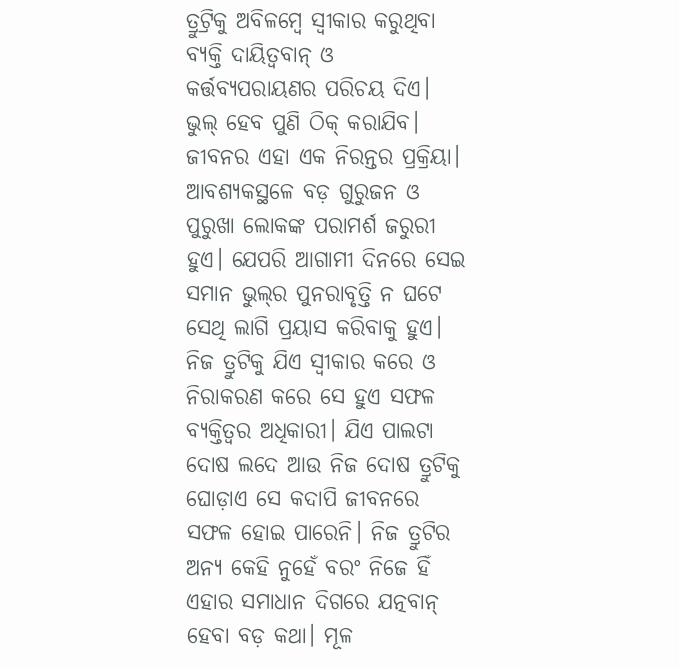ତ୍ରୁଟ୍ରିକୁ ଅବିଳମ୍ବେ ସ୍ବୀକାର କରୁଥିବା ବ୍ୟକ୍ତି ଦାୟିତ୍ୱବାନ୍‌ ଓ କର୍ତ୍ତବ୍ୟପରାୟଣର ପରିଚୟ ଦିଏ। ଭୁଲ୍‌ ହେବ ପୁଣି ଠିକ୍‌ କରାଯିବ। ଜୀବନର ଏହା ଏକ ନିରନ୍ତର ପ୍ରକ୍ରିୟା। ଆବଶ୍ୟକସ୍ଥଳେ ବଡ଼ ଗୁରୁଜନ ଓ ପୁରୁଖା ଲୋକଙ୍କ ପରାମର୍ଶ ଜରୁରୀ ହୁଏ। ଯେପରି ଆଗାମୀ ଦିନରେ ସେଇ ସମାନ ଭୁଲ୍‌ର ପୁନରାବୃତ୍ତି ନ ଘଟେ ସେଥି ଲାଗି ପ୍ରୟାସ କରିବାକୁ ହୁଏ। ନିଜ ତ୍ରୁଟିକୁ ଯିଏ ସ୍ବୀକାର କରେ ଓ ନିରାକରଣ କରେ ସେ ହୁଏ ସଫଳ ବ୍ୟକ୍ତିତ୍ୱର ଅଧିକାରୀ। ଯିଏ ପାଲଟା ଦୋଷ ଲଦେ ଆଉ ନିଜ ଦୋଷ ତ୍ରୁଟିକୁ ଘୋଡ଼ାଏ ସେ କଦାପି ଜୀବନରେ ସଫଳ ହୋଇ ପାରେନି। ନିଜ ତ୍ରୁଟିର ଅନ୍ୟ କେହି ନୁହେଁ ବରଂ ନିଜେ ହିଁ ଏହାର ସମାଧାନ ଦିଗରେ ଯତ୍ନବାନ୍‌ ହେବା ବଡ଼ କଥା। ମୂଳ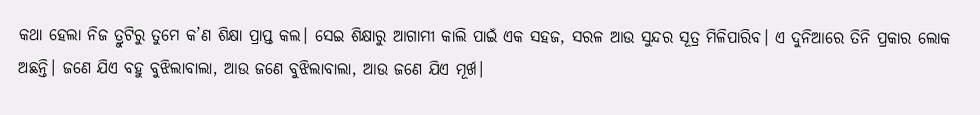କଥା ହେଲା ନିଜ ତ୍ରୁଟିରୁ ତୁମେ କ’ଣ ଶିକ୍ଷା ପ୍ରାପ୍ତ କଲ। ସେଇ ଶିକ୍ଷାରୁ ଆଗାମୀ କାଲି ପାଇଁ ଏକ ସହଜ, ସରଳ ଆଉ ସୁନ୍ଦର ସୂତ୍ର ମିଳିପାରିବ। ଏ ଦୁନିଆରେ ତିନି ପ୍ରକାର ଲୋକ ଅଛନ୍ତି। ଜଣେ ଯିଏ ବହୁ ବୁଝିଲାବାଲା, ଆଉ ଜଣେ ବୁଝିଲାବାଲା, ଆଉ ଜଣେ ଯିଏ ମୂର୍ଖ।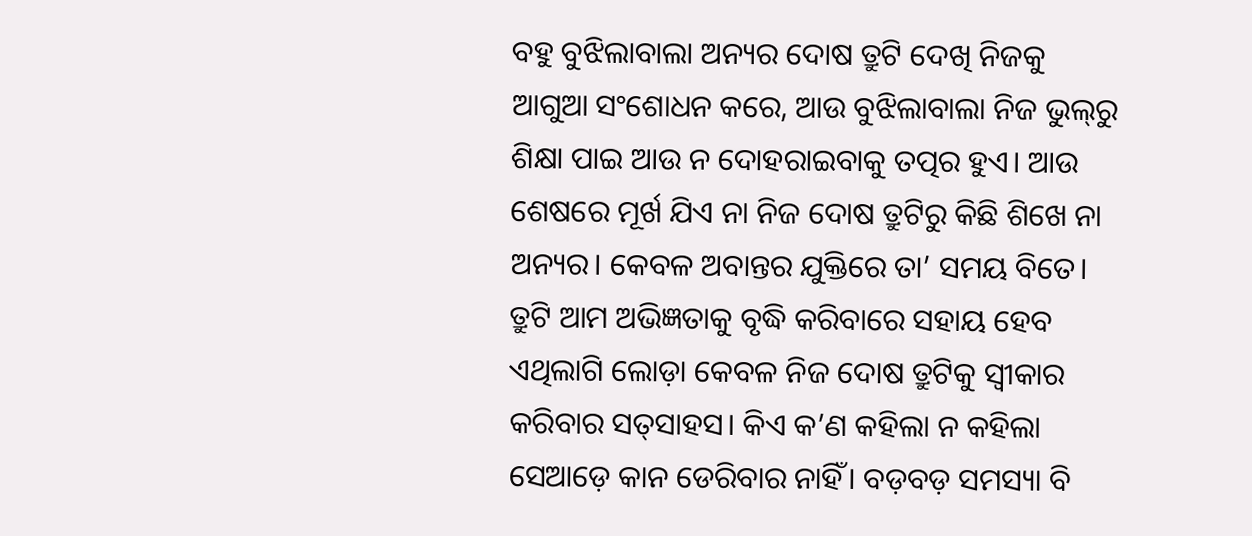ବହୁ ବୁଝିଲାବାଲା ଅନ୍ୟର ଦୋଷ ତ୍ରୁଟି ଦେଖି ନିଜକୁ ଆଗୁଆ ସଂଶୋଧନ କରେ, ଆଉ ବୁଝିଲାବାଲା ନିଜ ଭୁଲ୍‌ରୁ ଶିକ୍ଷା ପାଇ ଆଉ ନ ଦୋହରାଇବାକୁ ତତ୍ପର ହୁଏ। ଆଉ ଶେଷରେ ମୂର୍ଖ ଯିଏ ନା ନିଜ ଦୋଷ ତ୍ରୁଟିରୁ କିଛି ଶିଖେ ନା ଅନ୍ୟର। କେବଳ ଅବାନ୍ତର ଯୁକ୍ତିରେ ତା’ ସମୟ ବିତେ। ତ୍ରୁଟି ଆମ ଅଭିଜ୍ଞତାକୁ ବୃଦ୍ଧି କରିବାରେ ସହାୟ ହେବ ଏଥିଲାଗି ଲୋଡ଼ା କେବଳ ନିଜ ଦୋଷ ତ୍ରୁଟିକୁ ସ୍ବୀକାର କରିବାର ସତ୍‌ସାହସ। କିଏ କ’ଣ କହିଲା ନ କହିଲା ସେଆଡ଼େ କାନ ଡେରିବାର ନାହିଁ। ବଡ଼ବଡ଼ ସମସ୍ୟା ବି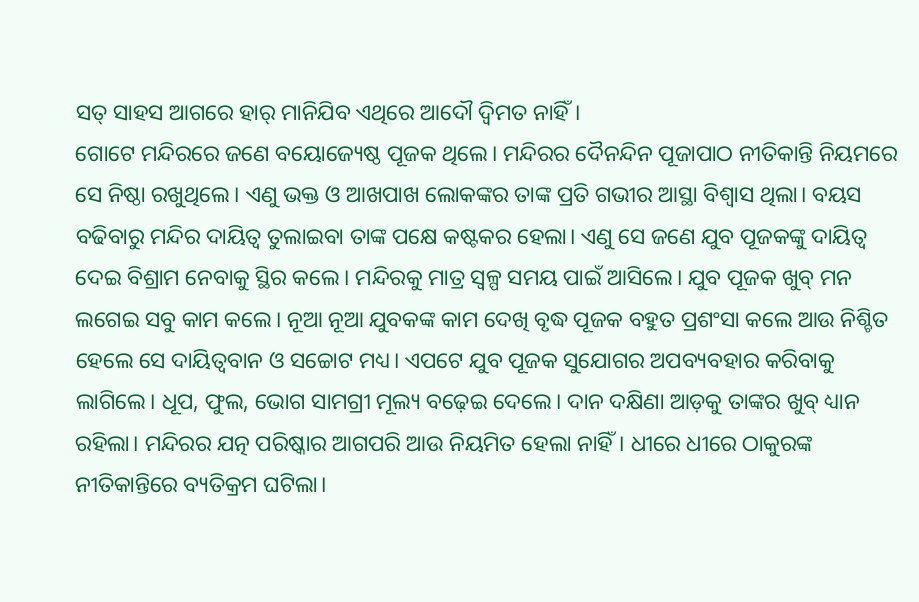ସତ୍‌ ସାହସ ଆଗରେ ହାର୍‌ ମାନିଯିବ ଏଥିରେ ଆଦୌ ଦ୍ୱିମତ ନାହିଁ।
ଗୋଟେ ମନ୍ଦିରରେ ଜଣେ ବୟୋଜ୍ୟେଷ୍ଠ ପୂଜକ ଥିଲେ। ମନ୍ଦିରର ଦୈନନ୍ଦିନ ପୂଜାପାଠ ନୀତିକାନ୍ତି ନିୟମରେ ସେ ନିଷ୍ଠା ରଖୁଥିଲେ। ଏଣୁ ଭକ୍ତ ଓ ଆଖପାଖ ଲୋକଙ୍କର ତାଙ୍କ ପ୍ରତି ଗଭୀର ଆସ୍ଥା ବିଶ୍ୱାସ ଥିଲା। ବୟସ ବଢିବାରୁ ମନ୍ଦିର ଦାୟିତ୍ୱ ତୁଲାଇବା ତାଙ୍କ ପକ୍ଷେ କଷ୍ଟକର ହେଲା। ଏଣୁ ସେ ଜଣେ ଯୁବ ପୂଜକଙ୍କୁ ଦାୟିତ୍ୱ ଦେଇ ବିଶ୍ରାମ ନେବାକୁ ସ୍ଥିର କଲେ। ମନ୍ଦିରକୁ ମାତ୍ର ସ୍ବଳ୍ପ ସମୟ ପାଇଁ ଆସିଲେ। ଯୁବ ପୂଜକ ଖୁବ୍‌ ମନ ଲଗେଇ ସବୁ କାମ କଲେ। ନୂଆ ନୂଆ ଯୁବକଙ୍କ କାମ ଦେଖି ବୃଦ୍ଧ ପୂଜକ ବହୁତ ପ୍ରଶଂସା କଲେ ଆଉ ନିଶ୍ଚିତ ହେଲେ ସେ ଦାୟିତ୍ୱବାନ ଓ ସଚ୍ଚୋଟ ମଧ୍ୟ। ଏପଟେ ଯୁବ ପୂଜକ ସୁଯୋଗର ଅପବ୍ୟବହାର କରିବାକୁ ଲାଗିଲେ। ଧୂପ, ଫୁଲ, ଭୋଗ ସାମଗ୍ରୀ ମୂଲ୍ୟ ବଢ଼େଇ ଦେଲେ। ଦାନ ଦକ୍ଷିଣା ଆଡ଼କୁ ତାଙ୍କର ଖୁବ୍‌ ଧ୍ୟାନ ରହିଲା। ମନ୍ଦିରର ଯତ୍ନ ପରିଷ୍କାର ଆଗପରି ଆଉ ନିୟମିତ ହେଲା ନାହିଁ। ଧୀରେ ଧୀରେ ଠାକୁରଙ୍କ ନୀତିକାନ୍ତିରେ ବ୍ୟତିକ୍ରମ ଘଟିଲା।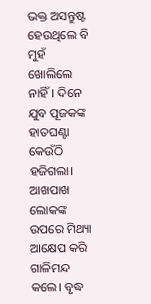ଭକ୍ତ ଅସନ୍ତୁଷ୍ଟ ହେଉଥିଲେ ବି ମୁହଁ ଖୋଲିଲେ ନାହିଁ। ଦିନେ ଯୁବ ପୂଜକଙ୍କ ହାତଘଣ୍ଟା କେଉଁଠି ହଜିଗଲା। ଆଖପାଖ ଲୋକଙ୍କ ଉପରେ ମିଥ୍ୟା ଆକ୍ଷେପ କରି ଗାଳିମନ୍ଦ କଲେ। ବୃଦ୍ଧ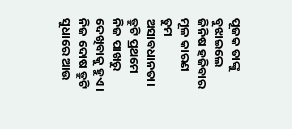ପୂଜକ ତାଙ୍କୁ ବୁଝାଇଲେ ଜିନିଷ ହଜିବାର ମୂଳ କାରଣ ତୁମ ଅସାବଧାନତା। ତ୍ରୁଟି ପ୍ରଥମେ ନିଜ ପାଖରୁ ଦେଖିବାକୁ ହୁଏ। ନିଜ ଦୋଷ ତ୍ରୁଟି ସୁଧାରେ ଆଉ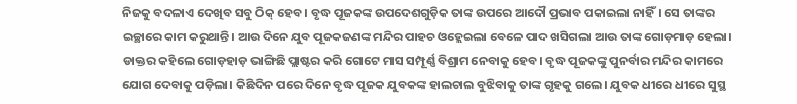ନିଜକୁ ବଦଳାଏ ଦେଖିବ ସବୁ ଠିକ୍‌ ହେବ। ବୃଦ୍ଧ ପୂଜକଙ୍କ ଉପଦେଶଗୁଡ଼ିକ ତାଙ୍କ ଉପରେ ଆଦୌ ପ୍ରଭାବ ପକାଇଲା ନାହିଁ। ସେ ତାଙ୍କର ଇଚ୍ଛାରେ କାମ କରୁଥାନ୍ତି। ଆଉ ଦିନେ ଯୁବ ପୂଜକଜଣଙ୍କ ମନ୍ଦିର ପାହଚ ଓହ୍ଲେଇଲା ବେଳେ ପାଦ ଖସିଗଲା ଆଉ ତାଙ୍କ ଗୋଡ଼ମାଡ଼ ହେଲା। ଡାକ୍ତର କହିଲେ ଗୋଡ଼ହାଡ଼ ଭାଙ୍ଗିଛି ପ୍ଲାଷ୍ଟର କରି ଗୋଟେ ମାସ ସମ୍ପୂର୍ଣ୍ଣ ବିଶ୍ରାମ ନେବାକୁ ହେବ। ବୃଦ୍ଧ ପୂଜକଙ୍କୁ ପୁନର୍ବାର ମନ୍ଦିର କାମରେ ଯୋଗ ଦେବାକୁ ପଡ଼ିଲା। କିଛିଦିନ ପରେ ଦିନେ ବୃଦ୍ଧ ପୂଜକ ଯୁବକଙ୍କ ହାଲଚାଲ ବୁଝିବାକୁ ତାଙ୍କ ଗୃହକୁ ଗଲେ। ଯୁବକ ଧୀରେ ଧୀରେ ସୁସ୍ଥ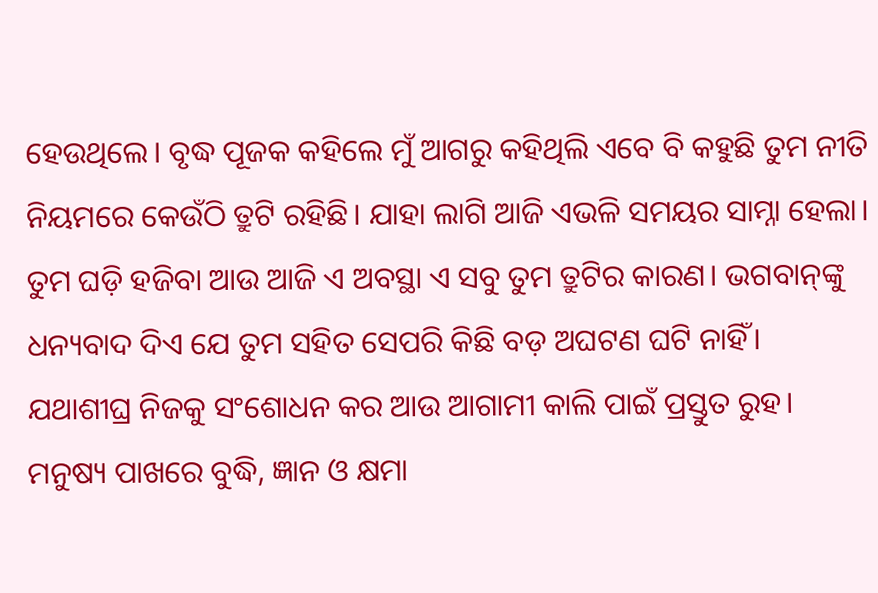ହେଉଥିଲେ। ବୃଦ୍ଧ ପୂଜକ କହିଲେ ମୁଁ ଆଗରୁ କହିଥିଲି ଏବେ ବି କହୁଛି ତୁମ ନୀତି ନିୟମରେ କେଉଁଠି ତ୍ରୁଟି ରହିଛି। ଯାହା ଲାଗି ଆଜି ଏଭଳି ସମୟର ସାମ୍ନା ହେଲା। ତୁମ ଘଡ଼ି ହଜିବା ଆଉ ଆଜି ଏ ଅବସ୍ଥା ଏ ସବୁ ତୁମ ତ୍ରୁଟିର କାରଣ। ଭଗବାନ୍‌ଙ୍କୁ ଧନ୍ୟବାଦ ଦିଏ ଯେ ତୁମ ସହିତ ସେପରି କିଛି ବଡ଼ ଅଘଟଣ ଘଟି ନାହିଁ। ଯଥାଶୀଘ୍ର ନିଜକୁ ସଂଶୋଧନ କର ଆଉ ଆଗାମୀ କାଲି ପାଇଁ ପ୍ରସ୍ତୁତ ରୁହ। ମନୁଷ୍ୟ ପାଖରେ ବୁଦ୍ଧି, ଜ୍ଞାନ ଓ କ୍ଷମା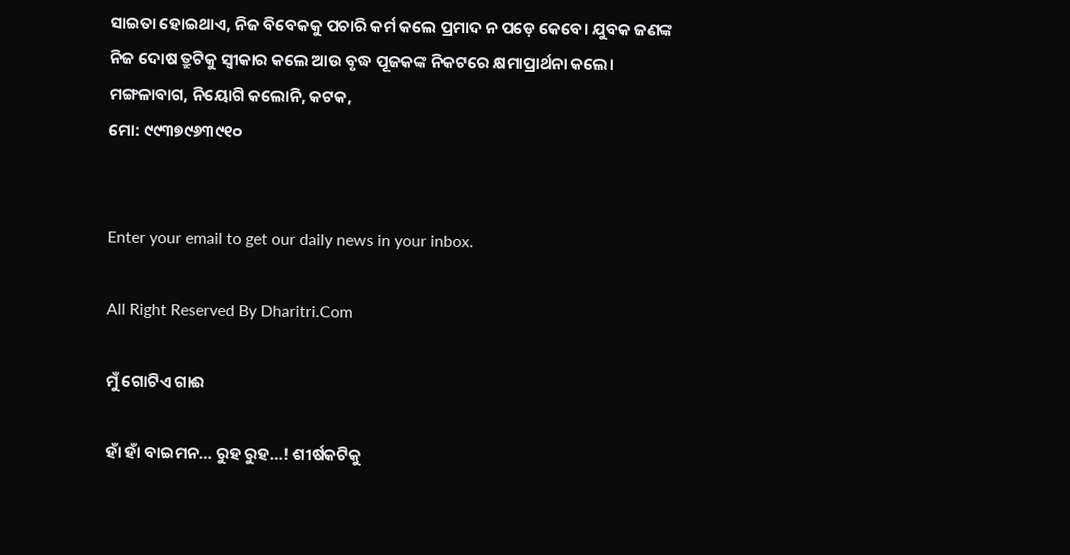ସାଇତା ହୋଇଥାଏ, ନିଜ ବିବେକକୁ ପଚାରି କର୍ମ କଲେ ପ୍ରମାଦ ନ ପଡ଼େ କେବେ। ଯୁବକ ଜଣଙ୍କ ନିଜ ଦୋଷ ତ୍ରୁଟିକୁ ସ୍ବୀକାର କଲେ ଆଉ ବୃଦ୍ଧ ପୂଜକଙ୍କ ନିକଟରେ କ୍ଷମାପ୍ରାର୍ଥନା କଲେ।
ମଙ୍ଗଳାବାଗ, ନିୟୋଗି କଲୋନି, କଟକ,
ମୋ: ୯୯୩୭୯୬୩୯୧୦


Enter your email to get our daily news in your inbox.

All Right Reserved By Dharitri.Com

ମୁଁ ଗୋଟିଏ ଗାଈ

ହାଁ ହାଁ ବାଇମନ… ରୁହ ରୁହ…! ଶୀର୍ଷକଟିକୁ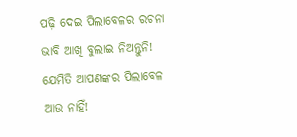ପଢ଼ି ଦେଇ ପିଲାବେଳର ରଚନା ଭାବି ଆଖି ବୁଲାଇ ନିଅନ୍ତୁନି! ଯେମିତି ଆପଣଙ୍କର ପିଲାବେଳ ଆଉ ନାହିଁ!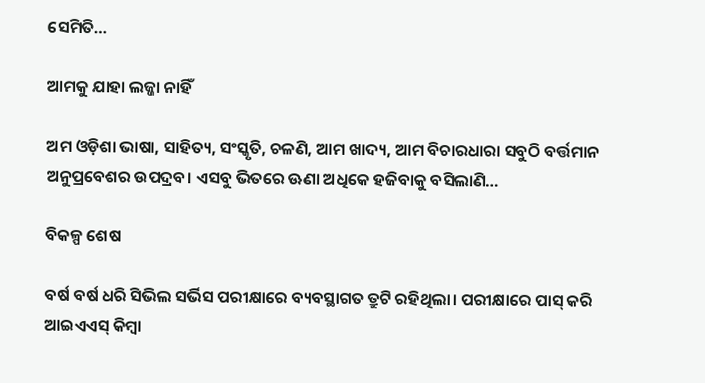ସେମିତି…

ଆମକୁ ଯାହା ଲଜ୍ଜା ନାହିଁ

ଅମ ଓଡ଼ିଶା ଭାଷା, ସାହିତ୍ୟ, ସଂସ୍କୃତି, ଚଳଣି, ଆମ ଖାଦ୍ୟ, ଆମ ବିଚାରଧାରା ସବୁଠି ବର୍ତ୍ତମାନ ଅନୁପ୍ରବେଶର ଉପଦ୍ରବ। ଏସବୁ ଭିତରେ ଊଣା ଅଧିକେ ହଜିବାକୁ ବସିଲାଣି…

ବିକଳ୍ପ ଶେଷ

ବର୍ଷ ବର୍ଷ ଧରି ସିଭିଲ ସର୍ଭିସ ପରୀକ୍ଷାରେ ବ୍ୟବସ୍ଥାଗତ ତ୍ରୁଟି ରହିଥିଲା। ପରୀକ୍ଷାରେ ପାସ୍‌ କରି ଆଇଏଏସ୍‌ କିମ୍ବା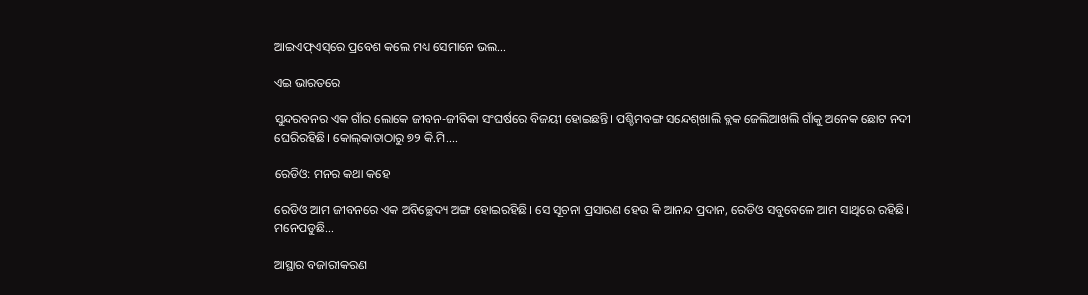ଆଇଏଫ୍‌ଏସ୍‌ରେ ପ୍ରବେଶ କଲେ ମଧ୍ୟ ସେମାନେ ଭଲ…

ଏଇ ଭାରତରେ

ସୁନ୍ଦରବନର ଏକ ଗାଁର ଲୋକେ ଜୀବନ-ଜୀବିକା ସଂଘର୍ଷରେ ବିଜୟୀ ହୋଇଛନ୍ତି। ପଶ୍ଚିମବଙ୍ଗ ସନ୍ଦେଶ୍‌ଖାଲି ବ୍ଲକ ଜେଲିଆଖଲି ଗାଁକୁ ଅନେକ ଛୋଟ ନଦୀ ଘେରିରହିଛି। କୋଲ୍‌କାତାଠାରୁ ୭୨ କି.ମି.…

ରେଡିଓ: ମନର କଥା କହେ

ରେଡିଓ ଆମ ଜୀବନରେ ଏକ ଅବିଚ୍ଛେଦ୍ୟ ଅଙ୍ଗ ହୋଇରହିଛି। ସେ ସୂଚନା ପ୍ରସାରଣ ହେଉ କି ଆନନ୍ଦ ପ୍ରଦାନ, ରେଡିଓ ସବୁବେଳେ ଆମ ସାଥିରେ ରହିଛି। ମନେପଡୁଛି…

ଆସ୍ଥାର ବଜାରୀକରଣ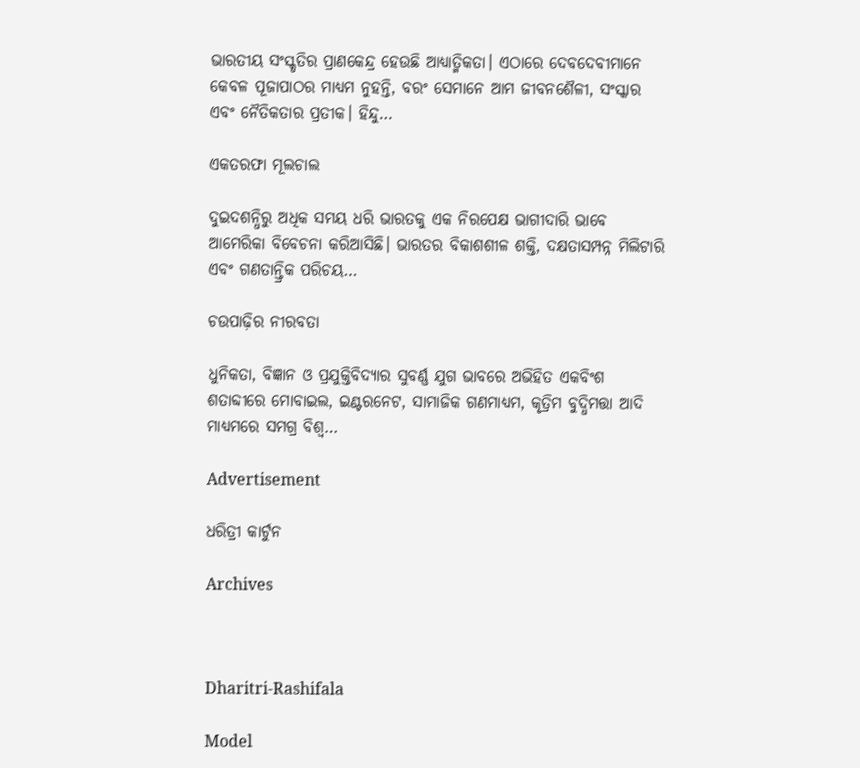ଭାରତୀୟ ସଂସ୍କୃତିର ପ୍ରାଣକେନ୍ଦ୍ର ହେଉଛି ଆଧ୍ୟାତ୍ମିକତା। ଏଠାରେ ଦେବଦେବୀମାନେ କେବଳ ପୂଜାପାଠର ମାଧ୍ୟମ ନୁହନ୍ତି, ବରଂ ସେମାନେ ଆମ ଜୀବନଶୈଳୀ, ସଂସ୍କାର ଏବଂ ନୈତିକତାର ପ୍ରତୀକ। ହିନ୍ଦୁ…

ଏକତରଫା ମୂଲଚାଲ

ଦୁଇଦଶନ୍ଧିରୁ ଅଧିକ ସମୟ ଧରି ଭାରତକୁ ଏକ ନିରପେକ୍ଷ ଭାଗୀଦାରି ଭାବେ ଆମେରିକା ବିବେଚନା କରିଆସିଛି। ଭାରତର ବିକାଶଶୀଳ ଶକ୍ତି, ଦକ୍ଷତାସମ୍ପନ୍ନ ମିଲିଟାରି ଏବଂ ଗଣତାନ୍ତ୍ରିକ ପରିଚୟ…

ଚଉପାଢ଼ିର ନୀରବତା

ଧୁନିକତା, ବିଜ୍ଞାନ ଓ ପ୍ରଯୁକ୍ତିବିଦ୍ୟାର ସୁବର୍ଣ୍ଣ ଯୁଗ ଭାବରେ ଅଭିହିତ ଏକବିଂଶ ଶତାବ୍ଦୀରେ ମୋବାଇଲ, ଇଣ୍ଟରନେଟ, ସାମାଜିକ ଗଣମାଧ୍ୟମ, କୃତ୍ରିମ ବୁଦ୍ଧିମତ୍ତା ଆଦି ମାଧ୍ୟମରେ ସମଗ୍ର ବିଶ୍ୱ…

Advertisement

ଧରିତ୍ରୀ କାର୍ଟୁନ

Archives



Dharitri-Rashifala

Model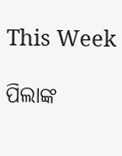This Week

ପିଲାଙ୍କ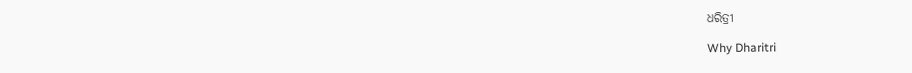ଧରିତ୍ରୀ

Why Dharitri